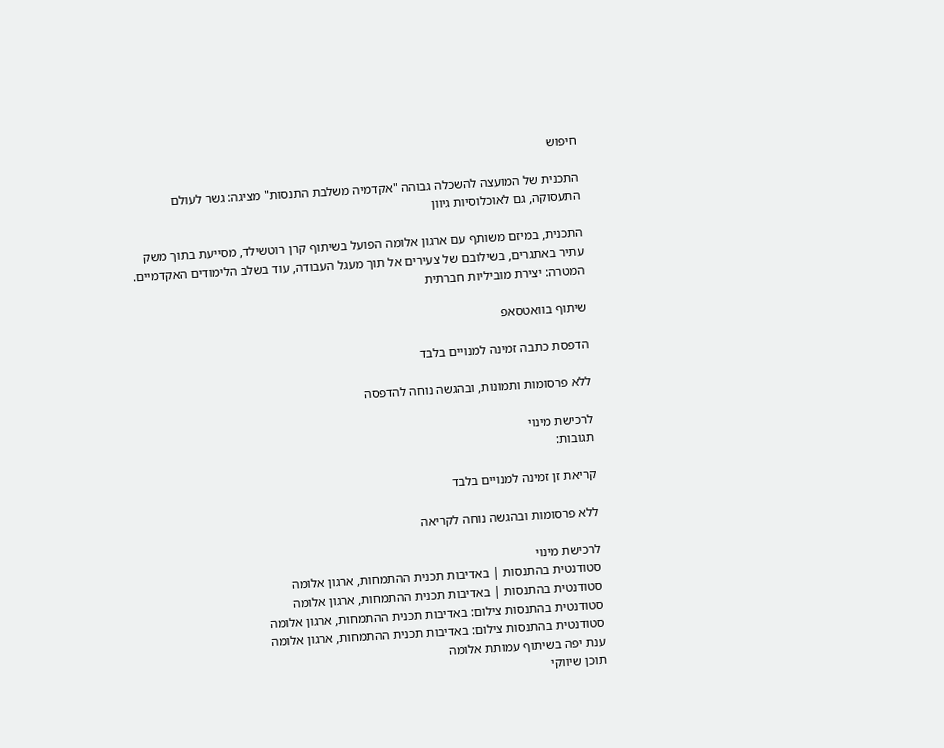חיפוש

התכנית של המועצה להשכלה גבוהה "אקדמיה משלבת התנסות" מציגה: גשר לעולם התעסוקה, גם לאוכלוסיות גיוון

התכנית, במיזם משותף עם ארגון אלומה הפועל בשיתוף קרן רוטשילד, מסייעת בתוך משק עתיר באתגרים, בשילובם של צעירים אל תוך מעגל העבודה, עוד בשלב הלימודים האקדמיים. המטרה: יצירת מוביליות חברתית

שיתוף בוואטסאפ

הדפסת כתבה זמינה למנויים בלבד

ללא פרסומות ותמונות, ובהגשה נוחה להדפסה

לרכישת מינוי
תגובות:

קריאת זן זמינה למנויים בלבד

ללא פרסומות ובהגשה נוחה לקריאה

לרכישת מינוי
סטודנטית בהתנסות | באדיבות תכנית ההתמחות, ארגון אלומה
סטודנטית בהתנסות | באדיבות תכנית ההתמחות, ארגון אלומה
סטודנטית בהתנסות צילום: באדיבות תכנית ההתמחות, ארגון אלומה
סטודנטית בהתנסות צילום: באדיבות תכנית ההתמחות, ארגון אלומה
ענת יפה בשיתוף עמותת אלומה
תוכן שיווקי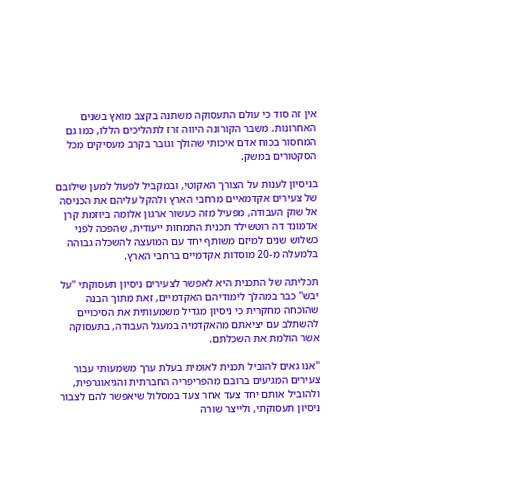אין זה סוד כי עולם התעסוקה משתנה בקצב מואץ בשנים האחרונות. משבר הקורונה היווה זרז לתהליכים הללו, כמו גם המחסור בכוח אדם איכותי שהולך וגובר בקרב מעסיקים מכל הסקטורים במשק.

בניסיון לענות על הצורך האקוטי, ובמקביל לפעול למען שילובם של צעירים אקדמאיים מרחבי הארץ ולהקל עליהם את הכניסה אל שוק העבודה, מפעיל מזה כעשור ארגון אלומה ביוזמת קרן אדמונד דה רוטשילד תכנית התמחות ייעודית, שהפכה לפני כשלוש שנים למיזם משותף יחד עם המועצה להשכלה גבוהה בלמעלה מ-20 מוסדות אקדמיים ברחבי הארץ.

תכליתה של התכנית היא לאפשר לצעירים ניסיון תעסוקתי ''על יבש'' כבר במהלך לימודיהם האקדמיים, זאת מתוך הבנה שהוכחה מחקרית כי ניסיון מגדיל משמעותית את הסיכויים להשתלב עם יציאתם מהאקדמיה במעגל העבודה, בתעסוקה אשר הולמת את השכלתם.

''אנו גאים להוביל תכנית לאומית בעלת ערך משמעותי עבור צעירים המגיעים ברובם מהפריפריה החברתית והגיאוגרפית, ולהוביל אותם יחד צעד אחר צעד במסלול שיאפשר להם לצבור ניסיון תעסוקתי, ולייצר שורה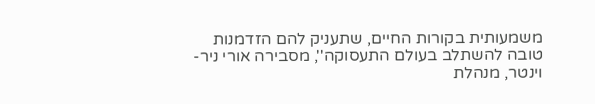משמעותית בקורות החיים, שתעניק להם הזדמנות טובה להשתלב בעולם התעסוקה'', מסבירה אורי ניר-וינטר, מנהלת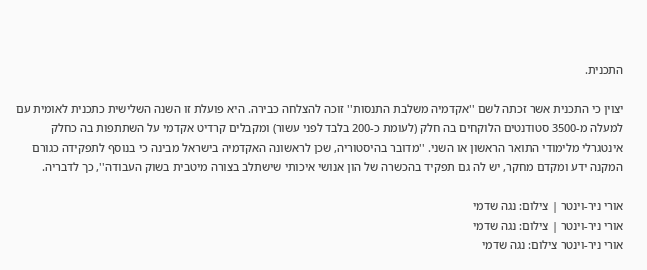התכנית.

יצוין כי התכנית אשר זכתה לשם ''אקדמיה משלבת התנסות'' זוכה להצלחה כבירה. היא פועלת זו השנה השלישית כתכנית לאומית עם למעלה מ-3500 סטודנטים הלוקחים בה חלק (לעומת כ-200 בלבד לפני עשור) ומקבלים קרדיט אקדמי על השתתפות בה כחלק אינטגרלי מלימודי התואר הראשון או השני. ''מדובר בהיסטוריה, שכן לראשונה האקדמיה בישראל מבינה כי בנוסף לתפקידה כגורם המקנה ידע ומקדם מחקר, יש לה גם תפקיד בהכשרה של הון אנושי איכותי שישתלב בצורה מיטבית בשוק העבודה'', כך לדבריה.

אורי ניר-וינטר | צילום: נגה שדמי
אורי ניר-וינטר | צילום: נגה שדמי
אורי ניר-וינטר צילום: נגה שדמי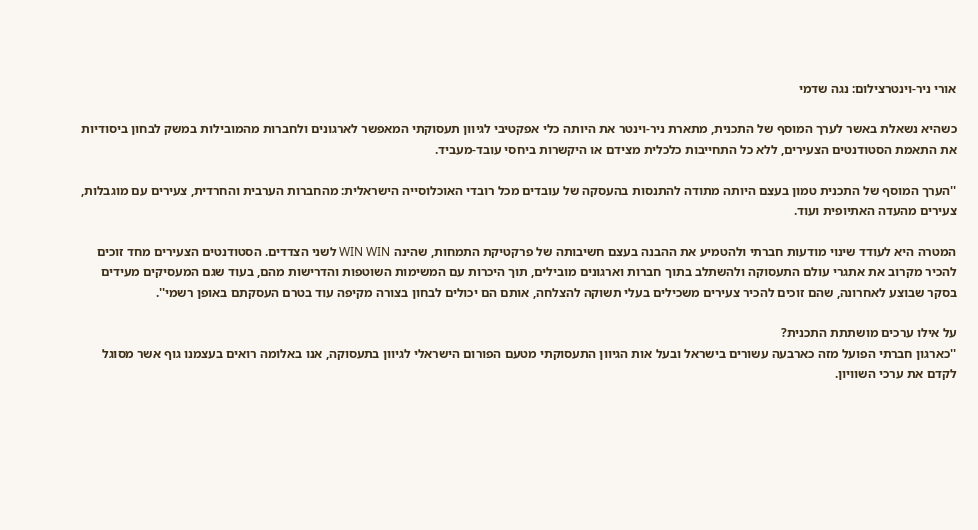אורי ניר-וינטרצילום: נגה שדמי

כשהיא נשאלת באשר לערך המוסף של התכנית, מתארת ניר-וינטר את היותה כלי אפקטיבי לגיוון תעסוקתי המאפשר לארגונים ולחברות מהמובילות במשק לבחון ביסודיות את התאמת הסטודנטים הצעירים, ללא כל התחייבות כלכלית מצידם או היקשרות ביחסי עובד-מעביד.

''הערך המוסף של התכנית טמון בעצם היותה מתודה להתנסות בהעסקה של עובדים מכל רובדי האוכלוסייה הישראלית: מהחברות הערבית והחרדית, צעירים עם מוגבלות, צעירים מהעדה האתיופית ועוד.

המטרה היא לעודד שינוי מודעות חברתי ולהטמיע את ההבנה בעצם חשיבותה של פרקטיקת התמחות, שהינה WIN WIN לשני הצדדים. הסטודנטים הצעירים מחד זוכים להכיר מקרוב את אתגרי עולם התעסוקה ולהשתלב בתוך חברות וארגונים מובילים, תוך היכרות עם המשימות השוטפות והדרישות מהם, בעוד שגם המעסיקים מעידים בסקר שבוצע לאחרונה, שהם זוכים להכיר צעירים משכילים בעלי תשוקה להצלחה, אותם הם יכולים לבחון בצורה מקיפה עוד בטרם העסקתם באופן רשמי''.

על אילו ערכים מושתתת התכנית?
''כארגון חברתי הפועל מזה כארבעה עשורים בישראל ובעל אות הגיוון התעסוקתי מטעם הפורום הישראלי לגיוון בתעסוקה, אנו באלומה רואים בעצמנו גוף אשר מסוגל לקדם את ערכי השוויון.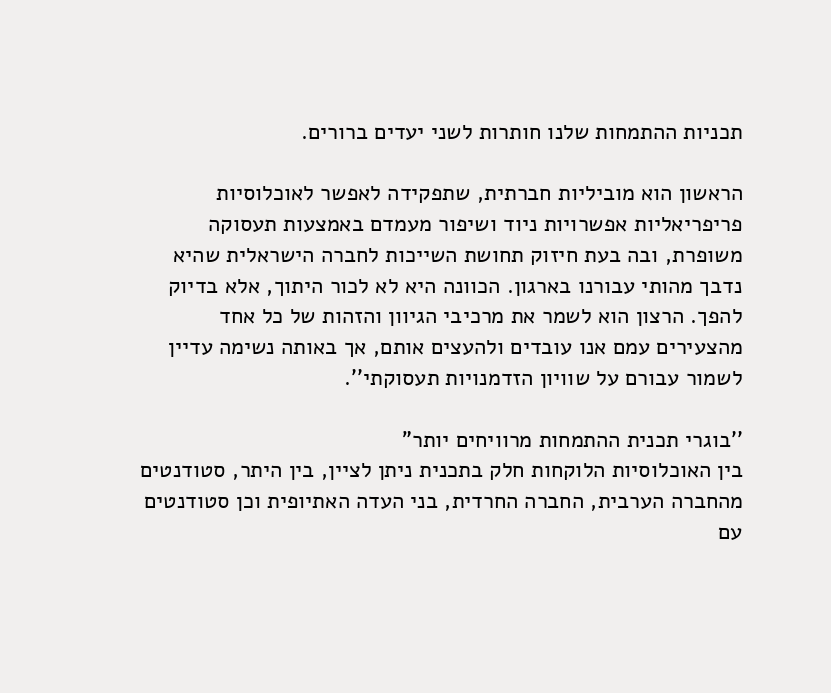תכניות ההתמחות שלנו חותרות לשני יעדים ברורים.

הראשון הוא מוביליות חברתית, שתפקידה לאפשר לאוכלוסיות פריפריאליות אפשרויות ניוד ושיפור מעמדם באמצעות תעסוקה משופרת, ובה בעת חיזוק תחושת השייכות לחברה הישראלית שהיא נדבך מהותי עבורנו בארגון. הכוונה היא לא לכור היתוך, אלא בדיוק להפך. הרצון הוא לשמר את מרכיבי הגיוון והזהות של כל אחד מהצעירים עמם אנו עובדים ולהעצים אותם, אך באותה נשימה עדיין לשמור עבורם על שוויון הזדמנויות תעסוקתי''.

''בוגרי תכנית ההתמחות מרוויחים יותר"
בין האוכלוסיות הלוקחות חלק בתכנית ניתן לציין, בין היתר, סטודנטים מהחברה הערבית, החברה החרדית, בני העדה האתיופית וכן סטודנטים עם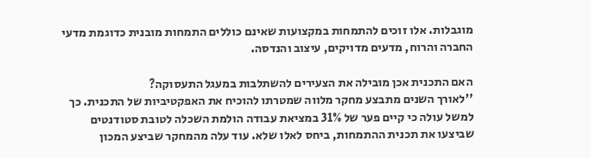מוגבלות. אלו זוכים להתמחות במקצועות שאינם כוללים התמחות מובנית כדוגמת מדעי החברה והרוח, מדעים מדויקים, עיצוב והנדסה.

האם התכנית אכן מובילה את הצעירים להשתלבות במעגל התעסוקה?
''לאורך השנים מתבצע מחקר מלווה שמטרתו להוכיח את האפקטיביות של התכנית. כך למשל עולה כי קיים פער של 31% במציאת עבודה הולמת השכלה לטובת סטודנטים שביצעו את תכנית ההתמחות, ביחס לאלו שלא. עוד עלה מהמחקר שביצע המכון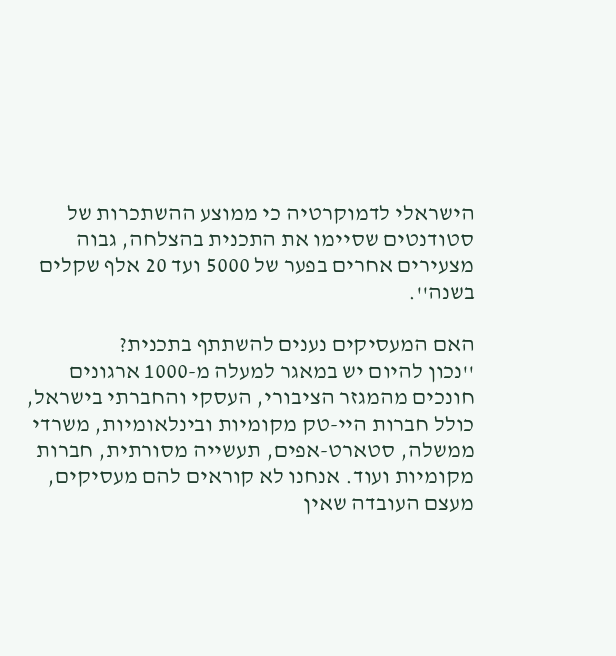הישראלי לדמוקרטיה כי ממוצע ההשתכרות של סטודנטים שסיימו את התכנית בהצלחה, גבוה מצעירים אחרים בפער של 5000 ועד 20 אלף שקלים בשנה''.

האם המעסיקים נענים להשתתף בתכנית?
''נכון להיום יש במאגר למעלה מ-1000 ארגונים חונכים מהמגזר הציבורי, העסקי והחברתי בישראל, כולל חברות היי-טק מקומיות ובינלאומיות, משרדי ממשלה, סטארט-אפים, תעשייה מסורתית, חברות מקומיות ועוד. אנחנו לא קוראים להם מעסיקים, מעצם העובדה שאין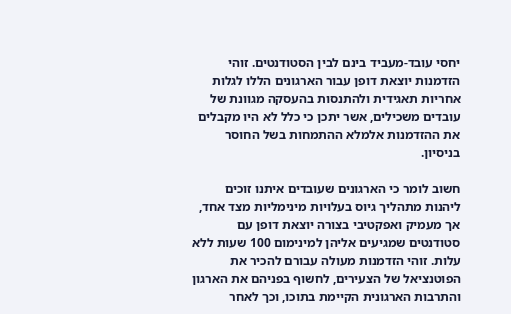יחסי עובד-מעביד בינם לבין הסטודנטים. זוהי הזדמנות יוצאת דופן עבור הארגונים הללו לגלות אחריות תאגידית ולהתנסות בהעסקה מגוונת של עובדים משכילים, אשר יתכן כי כלל לא היו מקבלים את ההזדמנות אלמלא ההתמחות בשל החוסר בניסיון.

חשוב לומר כי הארגונים שעובדים איתנו זוכים ליהנות מתהליך גיוס בעלויות מינימליות מצד אחד, אך מעמיק ואפקטיבי בצורה יוצאת דופן עם סטודנטים שמגיעים אליהן למינימום 100 שעות ללא עלות. זוהי הזדמנות מעולה עבורם להכיר את הפוטנציאל של הצעירים, לחשוף בפניהם את הארגון והתרבות הארגונית הקיימת בתוכו, וכך לאחר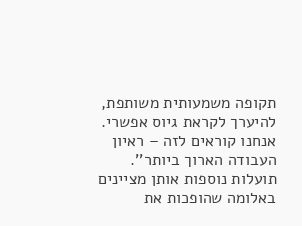תקופה משמעותית משותפת, להיערך לקראת גיוס אפשרי. אנחנו קוראים לזה – ראיון העבודה הארוך ביותר''.
תועלות נוספות אותן מציינים באלומה שהופכות את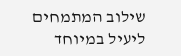שילוב המתמחים ליעיל במיוחד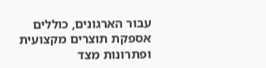עבור הארגונים, כוללים אספקת תוצרים מקצועית ופתרונות מצד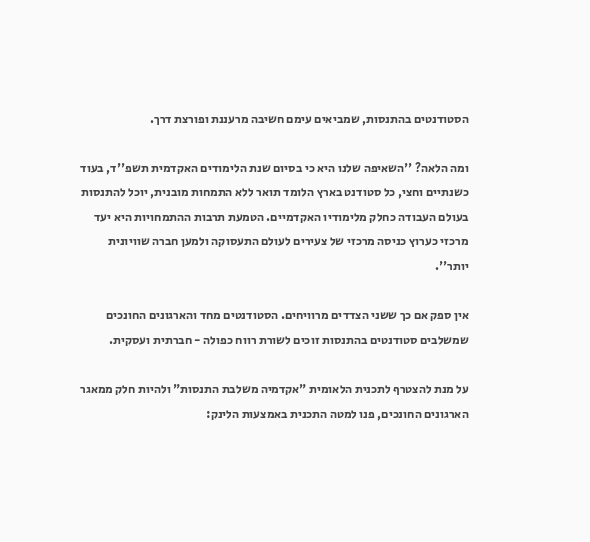הסטודנטים בהתנסות, שמביאים עימם חשיבה מרעננת ופורצת דרך.

ומה הלאה? ''השאיפה שלנו היא כי בסיום שנת הלימודים האקדמית תשפ''ד, בעוד כשנתיים וחצי, כל סטודנט בארץ הלומד תואר ללא התמחות מובנית, יוכל להתנסות בעולם העבודה כחלק מלימודיו האקדמיים. הטמעת תרבות ההתמחויות היא יעד מרכזי כערוץ כניסה מרכזי של צעירים לעולם התעסוקה ולמען חברה שוויונית יותר''.

אין ספק אם כך ששני הצדדים מרוויחים. הסטודנטים מחד והארגונים החונכים שמשלבים סטודנטים בהתנסות זוכים לשורת רווח כפולה - חברתית ועסקית.

על מנת להצטרף לתכנית הלאומית "אקדמיה משלבת התנסות" ולהיות חלק ממאגר הארגונים החונכים, פנו למטה התכנית באמצעות הלינק: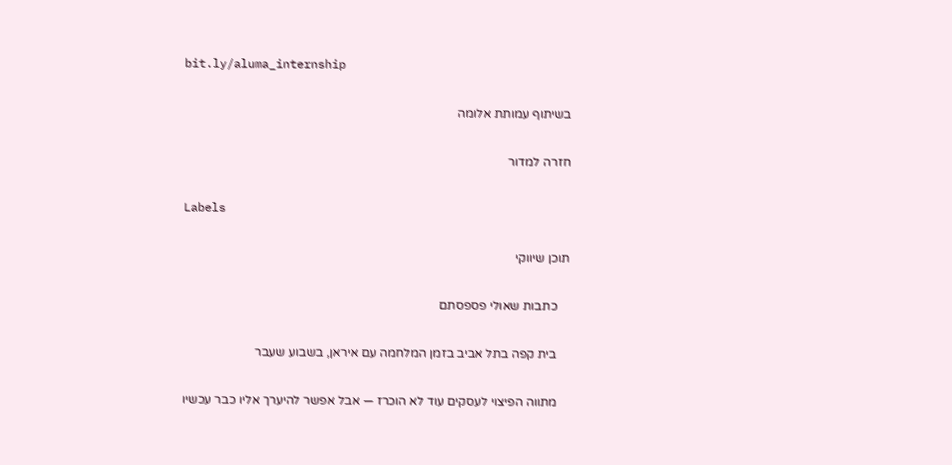bit.ly/aluma_internship

בשיתוף עמותת אלומה

חזרה למדור

Labels

תוכן שיווקי

    כתבות שאולי פספסתם

    בית קפה בתל אביב בזמן המלחמה עם איראן, בשבוע שעבר

    מתווה הפיצוי לעסקים עוד לא הוכרז — אבל אפשר להיערך אליו כבר עכשיו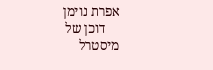אפרת נוימן
    דוכן של מיסטרל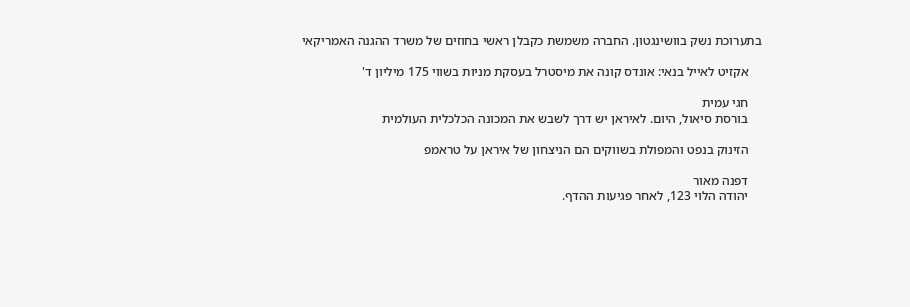בתערוכת נשק בוושינגטון. החברה משמשת כקבלן ראשי בחוזים של משרד ההגנה האמריקאי

    אקזיט לאייל בנאי: אונדס קונה את מיסטרל בעסקת מניות בשווי 175 מיליון ד'

    חגי עמית
    בורסת סיאול, היום. לאיראן יש דרך לשבש את המכונה הכלכלית העולמית

    הזינוק בנפט והמפולת בשווקים הם הניצחון של איראן על טראמפ

    דפנה מאור
    יהודה הלוי 123, לאחר פגיעות ההדף.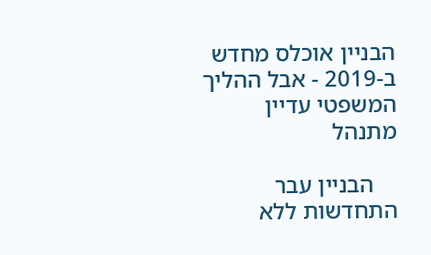הבניין אוכלס מחדש ב-2019 - אבל ההליך המשפטי עדיין מתנהל

    הבניין עבר התחדשות ללא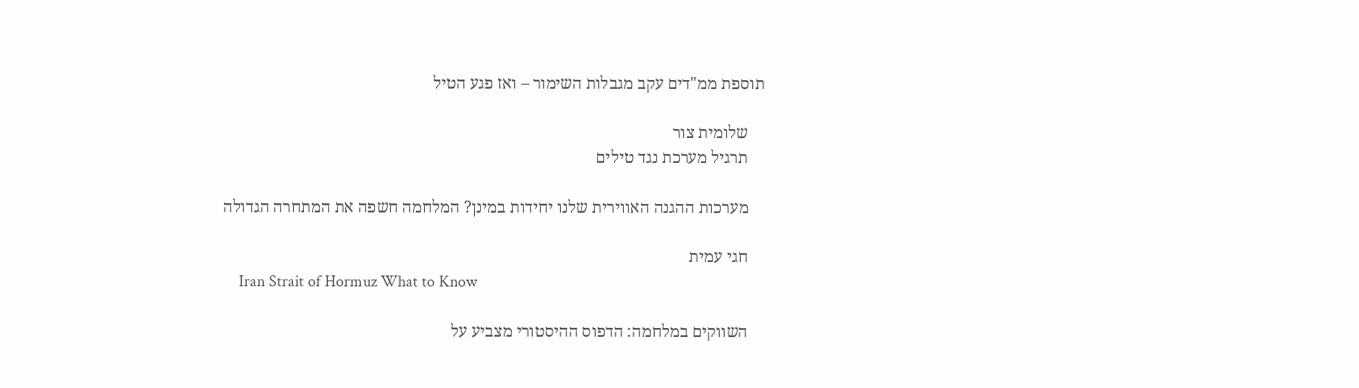תוספת ממ"דים עקב מגבלות השימור – ואז פגע הטיל

    שלומית צור
    תרגיל מערכת נגד טילים

    מערכות ההגנה האווירית שלנו יחידות במינן? המלחמה חשפה את המתחרה הגדולה

    חגי עמית
    Iran Strait of Hormuz What to Know

    השווקים במלחמה: הדפוס ההיסטורי מצביע על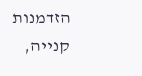הזדמנות קנייה,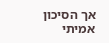אך הסיכון אמיתי